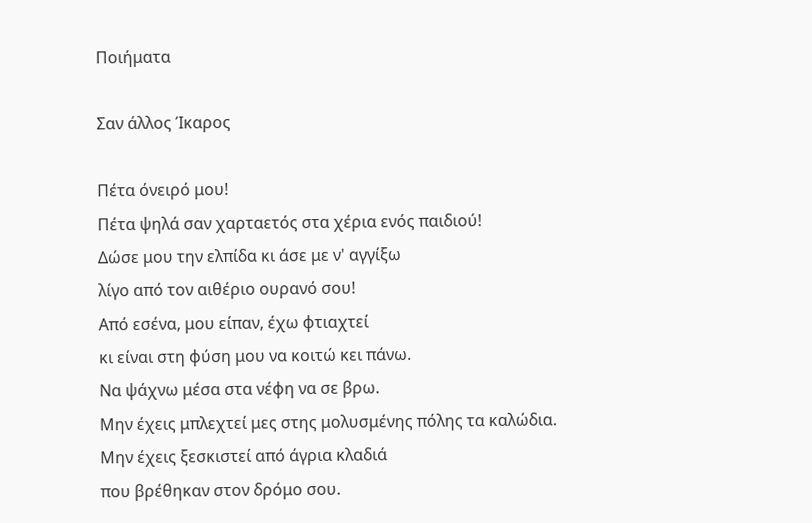Ποιήματα

Σαν άλλος Ίκαρος

Πέτα όνειρό μου!
Πέτα ψηλά σαν χαρταετός στα χέρια ενός παιδιού!
Δώσε μου την ελπίδα κι άσε με ν' αγγίξω
λίγο από τον αιθέριο ουρανό σου!
Από εσένα, μου είπαν, έχω φτιαχτεί
κι είναι στη φύση μου να κοιτώ κει πάνω.
Να ψάχνω μέσα στα νέφη να σε βρω.
Μην έχεις μπλεχτεί μες στης μολυσμένης πόλης τα καλώδια.
Μην έχεις ξεσκιστεί από άγρια κλαδιά
που βρέθηκαν στον δρόμο σου.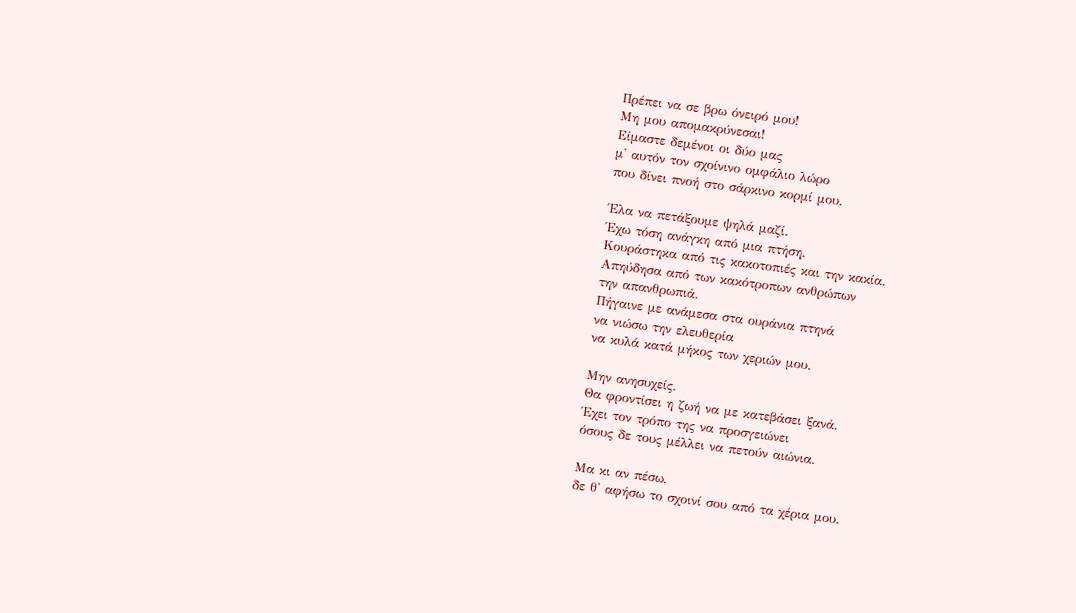Πρέπει να σε βρω όνειρό μου!
Μη μου απομακρύνεσαι!
Είμαστε δεμένοι οι δύο μας
μ' αυτόν τον σχοίνινο ομφάλιο λώρο
που δίνει πνοή στο σάρκινο κορμί μου.

Έλα να πετάξουμε ψηλά μαζί.
Έχω τόση ανάγκη από μια πτήση.
Κουράστηκα από τις κακοτοπιές και την κακία.
Απηύδησα από των κακότροπων ανθρώπων
την απανθρωπιά.
Πήγαινε με ανάμεσα στα ουράνια πτηνά
να νιώσω την ελευθερία
να κυλά κατά μήκος των χεριών μου.

Μην ανησυχείς.
Θα φροντίσει η ζωή να με κατεβάσει ξανά.
Έχει τον τρόπο της να προσγειώνει
όσους δε τους μέλλει να πετούν αιώνια.

Μα κι αν πέσω,
δε θ' αφήσω το σχοινί σου από τα χέρια μου.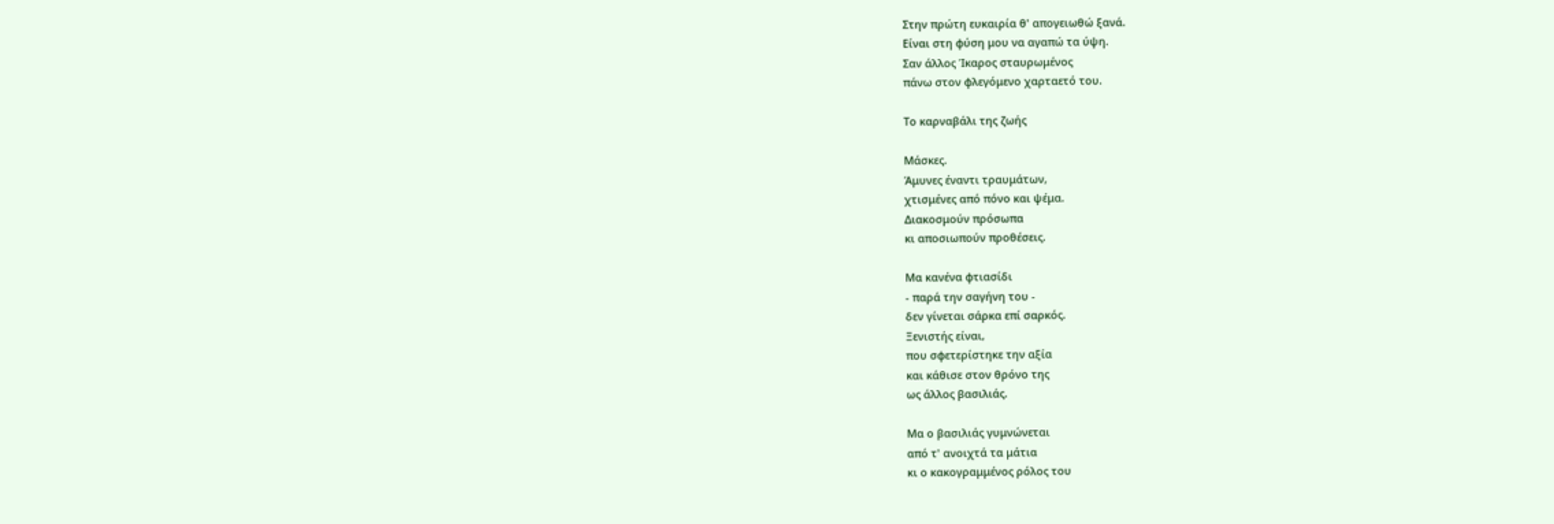Στην πρώτη ευκαιρία θ' απογειωθώ ξανά.
Είναι στη φύση μου να αγαπώ τα ύψη.
Σαν άλλος Ίκαρος σταυρωμένος
πάνω στον φλεγόμενο χαρταετό του.

Το καρναβάλι της ζωής

Μάσκες.
Άμυνες έναντι τραυμάτων,
χτισμένες από πόνο και ψέμα.
Διακοσμούν πρόσωπα
κι αποσιωπούν προθέσεις.

Μα κανένα φτιασίδι
- παρά την σαγήνη του -
δεν γίνεται σάρκα επί σαρκός.
Ξενιστής είναι,
που σφετερίστηκε την αξία
και κάθισε στον θρόνο της
ως άλλος βασιλιάς.

Μα ο βασιλιάς γυμνώνεται
από τ' ανοιχτά τα μάτια
κι ο κακογραμμένος ρόλος του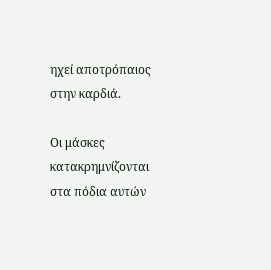ηχεί αποτρόπαιος στην καρδιά.

Οι μάσκες κατακρημνίζονται
στα πόδια αυτών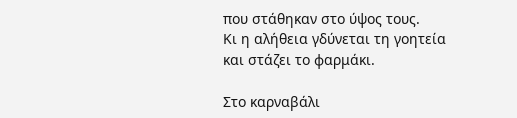που στάθηκαν στο ύψος τους.
Κι η αλήθεια γδύνεται τη γοητεία
και στάζει το φαρμάκι.

Στο καρναβάλι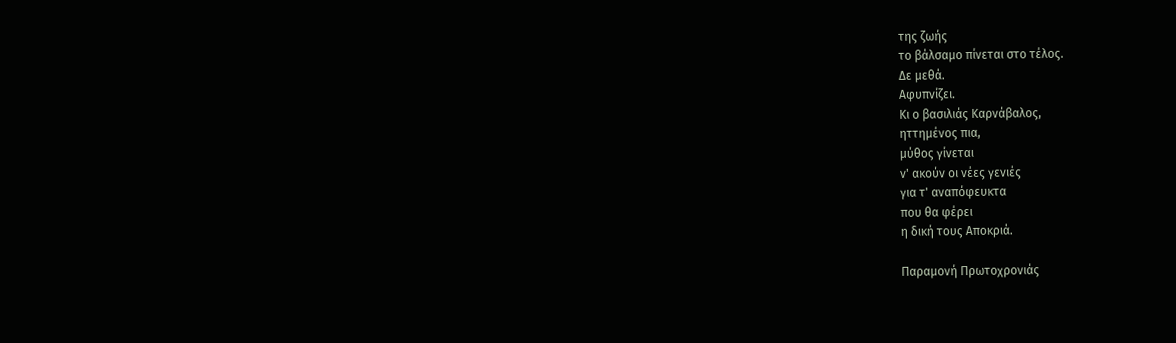της ζωής
το βάλσαμο πίνεται στο τέλος.
Δε μεθά.
Αφυπνίζει.
Κι ο βασιλιάς Καρνάβαλος,
ηττημένος πια,
μύθος γίνεται
ν' ακούν οι νέες γενιές
για τ' αναπόφευκτα
που θα φέρει
η δική τους Αποκριά.

Παραμονή Πρωτοχρονιάς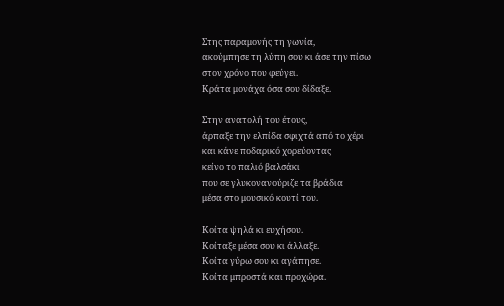Στης παραμονής τη γωνία,
ακούμπησε τη λύπη σου κι άσε την πίσω
στον χρόνο που φεύγει.
Κράτα μονάχα όσα σου δίδαξε.

Στην ανατολή του έτους,
άρπαξε την ελπίδα σφιχτά από το χέρι
και κάνε ποδαρικό χορεύοντας
κείνο το παλιό βαλσάκι
που σε γλυκονανούριζε τα βράδια
μέσα στο μουσικό κουτί του.

Κοίτα ψηλά κι ευχήσου.
Κοίταξε μέσα σου κι άλλαξε.
Κοίτα γύρω σου κι αγάπησε.
Κοίτα μπροστά και προχώρα.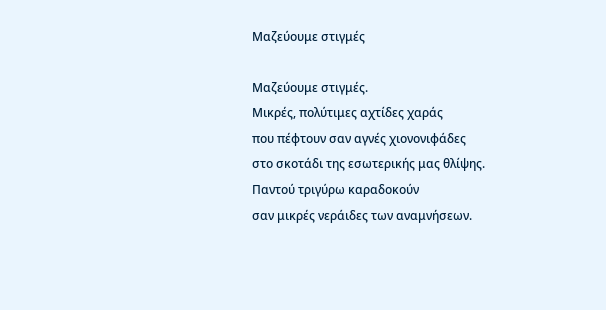Μαζεύουμε στιγμές

Μαζεύουμε στιγμές.
Μικρές, πολύτιμες αχτίδες χαράς
που πέφτουν σαν αγνές χιονονιφάδες
στο σκοτάδι της εσωτερικής μας θλίψης.
Παντού τριγύρω καραδοκούν
σαν μικρές νεράιδες των αναμνήσεων.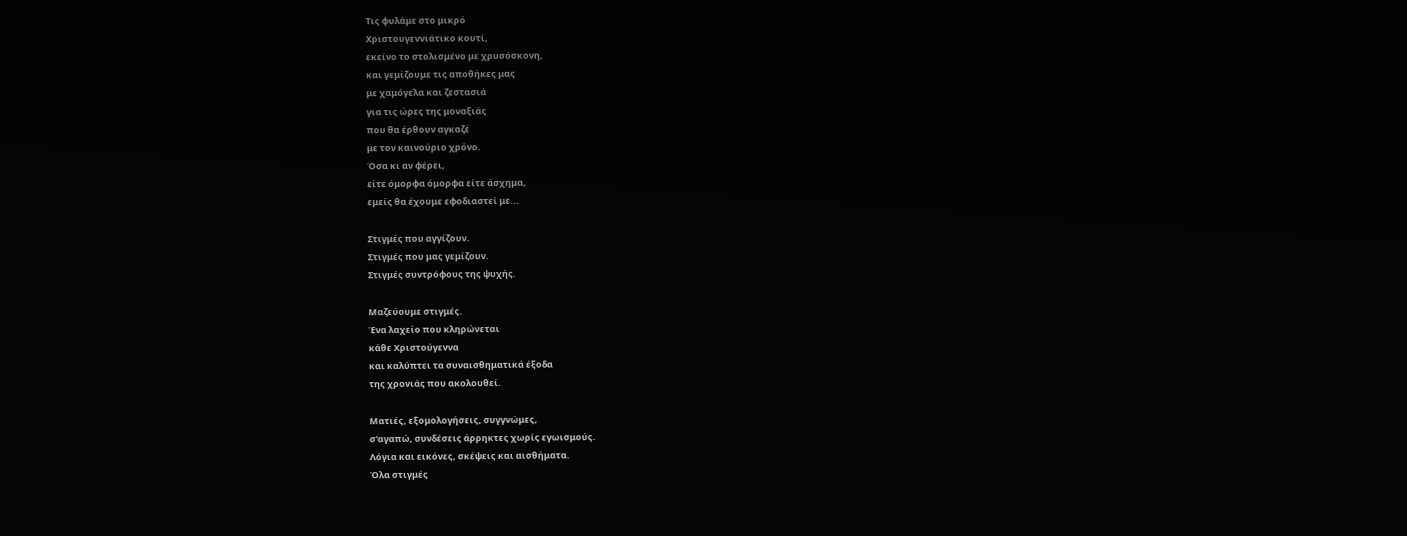Τις φυλάμε στο μικρό
Χριστουγεννιάτικο κουτί,
εκείνο το στολισμένο με χρυσόσκονη,
και γεμίζουμε τις αποθήκες μας
με χαμόγελα και ζεστασιά
για τις ώρες της μοναξιάς
που θα έρθουν αγκαζέ
με τον καινούριο χρόνο.
Όσα κι αν φέρει,
είτε όμορφα όμορφα είτε άσχημα,
εμείς θα έχουμε εφοδιαστεί με...

Στιγμές που αγγίζουν.
Στιγμές που μας γεμίζουν.
Στιγμές συντρόφους της ψυχής.

Μαζεύουμε στιγμές.
Ένα λαχείο που κληρώνεται
κάθε Χριστούγεννα
και καλύπτει τα συναισθηματικά έξοδα
της χρονιάς που ακολουθεί.

Ματιές, εξομολογήσεις, συγγνώμες,
σ'αγαπώ, συνδέσεις άρρηκτες χωρίς εγωισμούς.
Λόγια και εικόνες, σκέψεις και αισθήματα.
Όλα στιγμές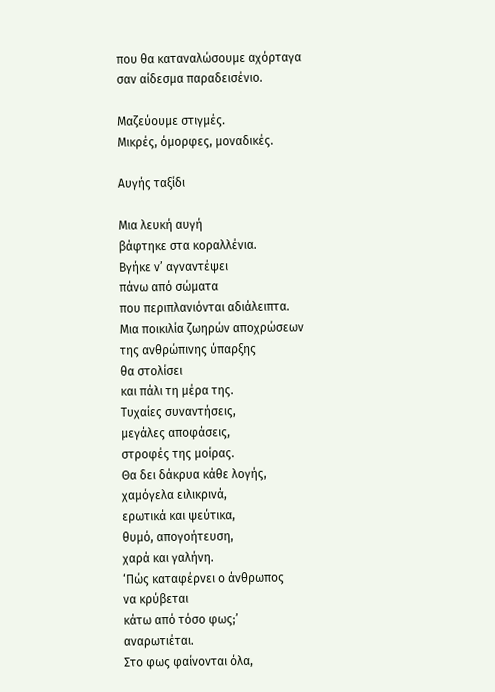που θα καταναλώσουμε αχόρταγα
σαν αίδεσμα παραδεισένιο.

Μαζεύουμε στιγμές.
Μικρές, όμορφες, μοναδικές.

Αυγής ταξίδι

Μια λευκή αυγή
βάφτηκε στα κοραλλένια.
Βγήκε ν’ αγναντέψει
πάνω από σώματα
που περιπλανιόνται αδιάλειπτα.
Μια ποικιλία ζωηρών αποχρώσεων
της ανθρώπινης ύπαρξης
θα στολίσει
και πάλι τη μέρα της.
Τυχαίες συναντήσεις,
μεγάλες αποφάσεις,
στροφές της μοίρας.
Θα δει δάκρυα κάθε λογής,
χαμόγελα ειλικρινά,
ερωτικά και ψεύτικα,
θυμό, απογοήτευση,
χαρά και γαλήνη.
‘Πώς καταφέρνει ο άνθρωπος
να κρύβεται
κάτω από τόσο φως;’
αναρωτιέται.
Στο φως φαίνονται όλα,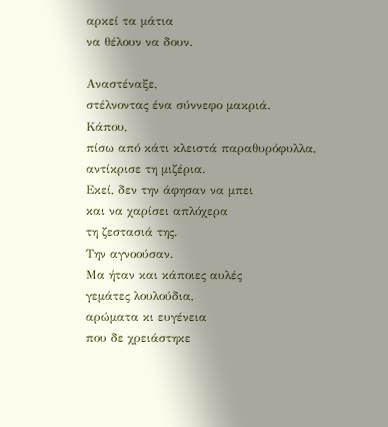αρκεί τα μάτια
να θέλουν να δουν.

Αναστέναξε,
στέλνοντας ένα σύννεφο μακριά.
Κάπου,
πίσω από κάτι κλειστά παραθυρόφυλλα,
αντίκρισε τη μιζέρια.
Εκεί, δεν την άφησαν να μπει
και να χαρίσει απλόχερα
τη ζεστασιά της.
Την αγνοούσαν.
Μα ήταν και κάποιες αυλές
γεμάτες λουλούδια,
αρώματα κι ευγένεια
που δε χρειάστηκε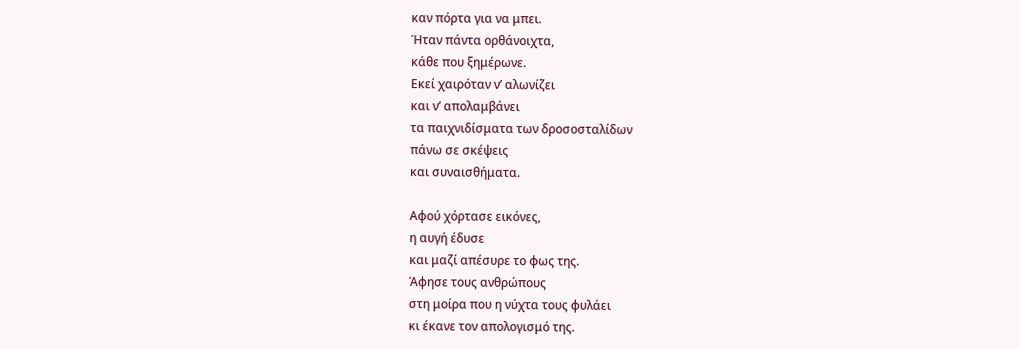καν πόρτα για να μπει.
Ήταν πάντα ορθάνοιχτα,
κάθε που ξημέρωνε.
Εκεί χαιρόταν ν’ αλωνίζει
και ν’ απολαμβάνει
τα παιχνιδίσματα των δροσοσταλίδων
πάνω σε σκέψεις
και συναισθήματα.

Αφού χόρτασε εικόνες,
η αυγή έδυσε
και μαζί απέσυρε το φως της.
Άφησε τους ανθρώπους
στη μοίρα που η νύχτα τους φυλάει
κι έκανε τον απολογισμό της.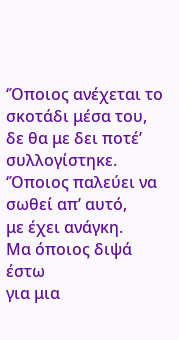‘Όποιος ανέχεται το σκοτάδι μέσα του,
δε θα με δει ποτέ’ συλλογίστηκε.
‘Όποιος παλεύει να σωθεί απ’ αυτό,
με έχει ανάγκη.
Μα όποιος διψά έστω
για μια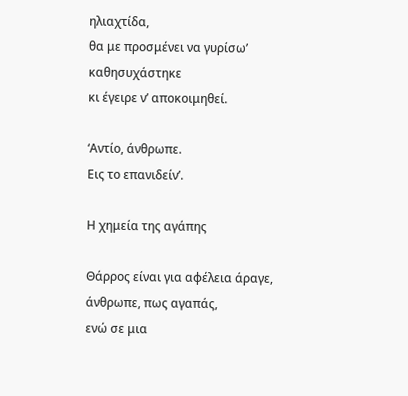ηλιαχτίδα,
θα με προσμένει να γυρίσω’
καθησυχάστηκε
κι έγειρε ν’ αποκοιμηθεί.

‘Αντίο, άνθρωπε.
Εις το επανιδείν’.

Η χημεία της αγάπης

Θάρρος είναι για αφέλεια άραγε, άνθρωπε, πως αγαπάς,
ενώ σε μια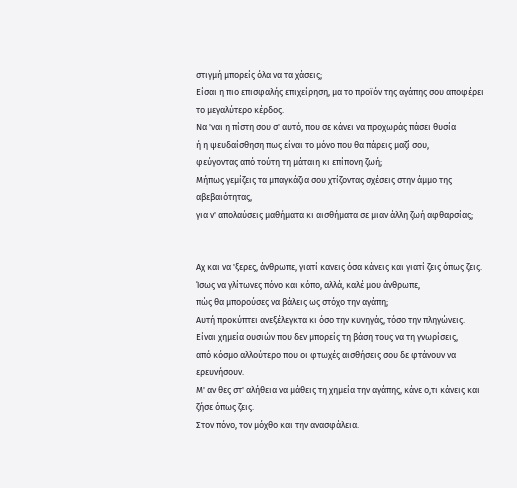στιγμή μπορείς όλα να τα χάσεις;
Είσαι η πιο επισφαλής επιχείρηση, μα το προϊόν της αγάπης σου αποφέρει το μεγαλύτερο κέρδος.
Να 'ναι η πίστη σου σ' αυτό, που σε κάνει να προχωράς πάσει θυσία
ή η ψευδαίσθηση πως είναι το μόνο που θα πάρεις μαζί σου,
φεύγοντας από τούτη τη μάταιη κι επίπονη ζωή;
Μήπως γεμίζεις τα μπαγκάζια σου χτίζοντας σχέσεις στην άμμο της αβεβαιότητας,
για ν' απολαύσεις μαθήματα κι αισθήματα σε μιαν άλλη ζωή αφθαρσίας;


Αχ και να 'ξερες, άνθρωπε, γιατί κανεις όσα κάνεις και γιατί ζεις όπως ζεις.
Ίσως να γλίτωνες πόνο και κόπο, αλλά, καλέ μου άνθρωπε,
πώς θα μπορούσες να βάλεις ως στόχο την αγάπη;
Αυτή προκύπτει ανεξέλεγκτα κι όσο την κυνηγάς, τόσο την πληγώνεις.
Είναι χημεία ουσιών που δεν μπορείς τη βάση τους να τη γνωρίσεις,
από κόσμο αλλούτερο που οι φτωχές αισθήσεις σου δε φτάνουν να ερευνήσουν.
Μ' αν θες στ' αλήθεια να μάθεις τη χημεία την αγάπης, κάνε ο,τι κάνεις και ζήσε όπως ζεις.
Στον πόνο, τον μόχθο και την ανασφάλεια.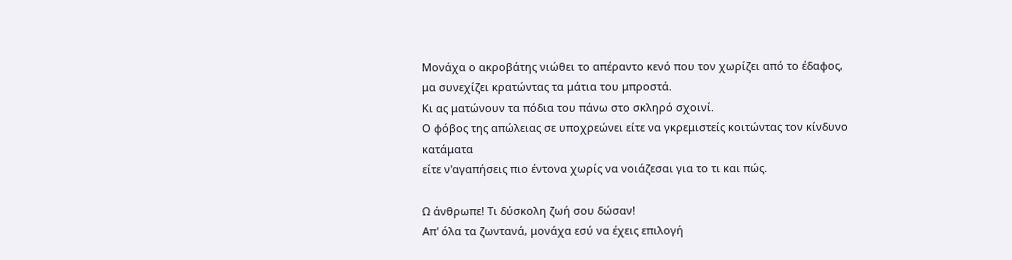Μονάχα ο ακροβάτης νιώθει το απέραντο κενό που τον χωρίζει από το έδαφος,
μα συνεχίζει κρατώντας τα μάτια του μπροστά.
Κι ας ματώνουν τα πόδια του πάνω στο σκληρό σχοινί.
Ο φόβος της απώλειας σε υποχρεώνει είτε να γκρεμιστείς κοιτώντας τον κίνδυνο κατάματα
είτε ν'αγαπήσεις πιο έντονα χωρίς να νοιάζεσαι για το τι και πώς.

Ω άνθρωπε! Tι δύσκολη ζωή σου δώσαν!
Απ' όλα τα ζωντανά, μονάχα εσύ να έχεις επιλογή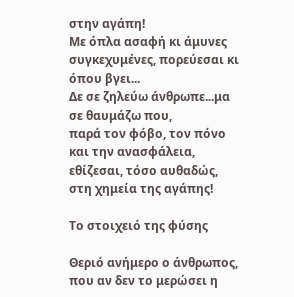στην αγάπη!
Με όπλα ασαφή κι άμυνες συγκεχυμένες, πορεύεσαι κι όπου βγει...
Δε σε ζηλεύω άνθρωπε...μα σε θαυμάζω που,
παρά τον φόβο, τον πόνο και την ανασφάλεια,
εθίζεσαι, τόσο αυθαδώς, στη χημεία της αγάπης!

Το στοιχειό της φύσης

Θεριό ανήμερο ο άνθρωπος,
που αν δεν το μερώσει η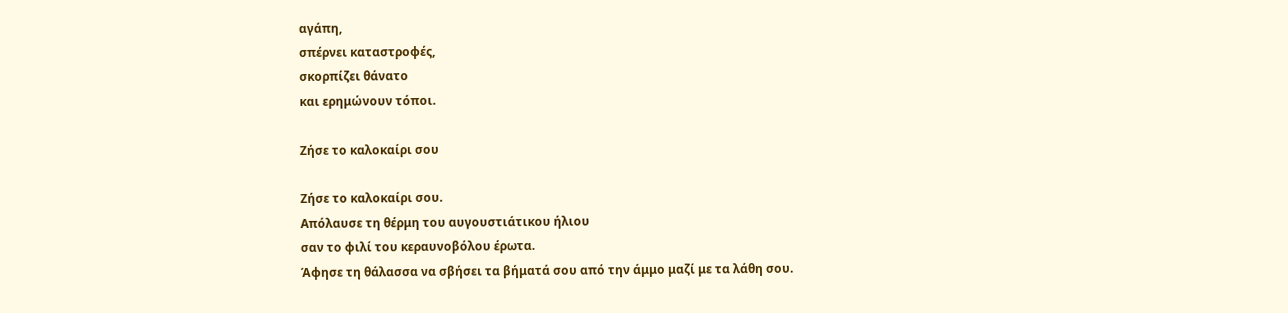αγάπη,
σπέρνει καταστροφές,
σκορπίζει θάνατο
και ερημώνουν τόποι.

Ζήσε το καλοκαίρι σου

Ζήσε το καλοκαίρι σου.
Απόλαυσε τη θέρμη του αυγουστιάτικου ήλιου
σαν το φιλί του κεραυνοβόλου έρωτα.
Άφησε τη θάλασσα να σβήσει τα βήματά σου από την άμμο μαζί με τα λάθη σου.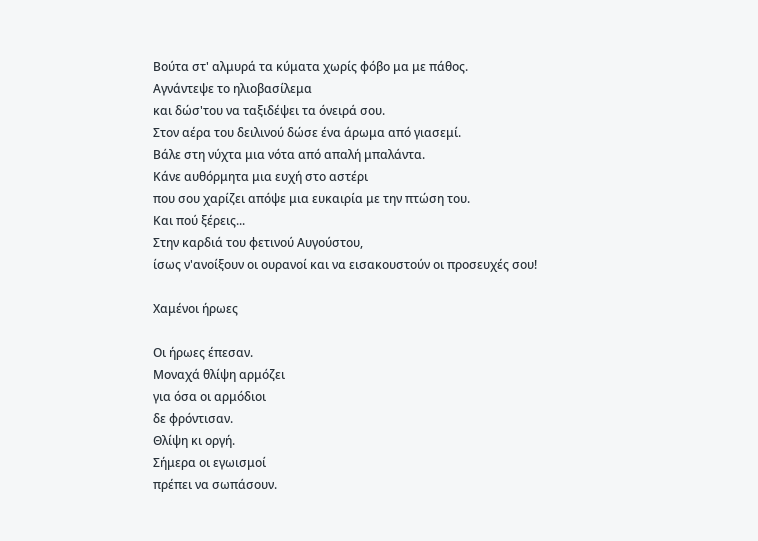Βούτα στ' αλμυρά τα κύματα χωρίς φόβο μα με πάθος.
Αγνάντεψε το ηλιοβασίλεμα
και δώσ'του να ταξιδέψει τα όνειρά σου.
Στον αέρα του δειλινού δώσε ένα άρωμα από γιασεμί.
Βάλε στη νύχτα μια νότα από απαλή μπαλάντα.
Κάνε αυθόρμητα μια ευχή στο αστέρι
που σου χαρίζει απόψε μια ευκαιρία με την πτώση του.
Και πού ξέρεις...
Στην καρδιά του φετινού Αυγούστου,
ίσως ν'ανοίξουν οι ουρανοί και να εισακουστούν οι προσευχές σου!

Χαμένοι ήρωες

Οι ήρωες έπεσαν.
Μοναχά θλίψη αρμόζει
για όσα οι αρμόδιοι
δε φρόντισαν.
Θλίψη κι οργή.
Σήμερα οι εγωισμοί
πρέπει να σωπάσουν.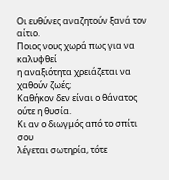Οι ευθύνες αναζητούν ξανά τον αίτιο.
Ποιος νους χωρά πως για να καλυφθεί
η αναξιότητα χρειάζεται να χαθούν ζωές;
Καθήκον δεν είναι ο θάνατος
ούτε η θυσία.
Κι αν ο διωγμός από το σπίτι σου
λέγεται σωτηρία, τότε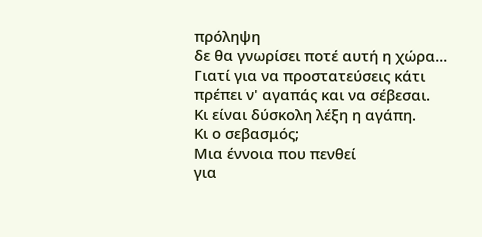πρόληψη
δε θα γνωρίσει ποτέ αυτή η χώρα...
Γιατί για να προστατεύσεις κάτι
πρέπει ν' αγαπάς και να σέβεσαι.
Κι είναι δύσκολη λέξη η αγάπη.
Κι ο σεβασμός;
Μια έννοια που πενθεί
για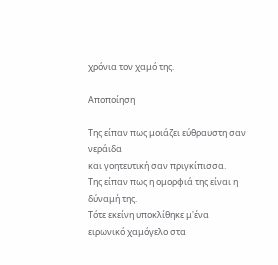χρόνια τον χαμό της.

Αποποίηση

Της είπαν πως μοιάζει εύθραυστη σαν νεράιδα
και γοητευτική σαν πριγκίπισσα.
Της είπαν πως η ομορφιά της είναι η δύναμή της.
Τότε εκείνη υποκλίθηκε μ'ένα ειρωνικό χαμόγελο στα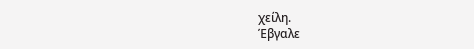χείλη.
Έβγαλε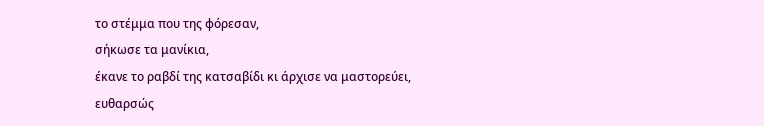το στέμμα που της φόρεσαν,
σήκωσε τα μανίκια,
έκανε το ραβδί της κατσαβίδι κι άρχισε να μαστορεύει,
ευθαρσώς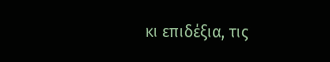κι επιδέξια, τις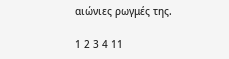αιώνιες ρωγμές της.

1 2 3 4 11